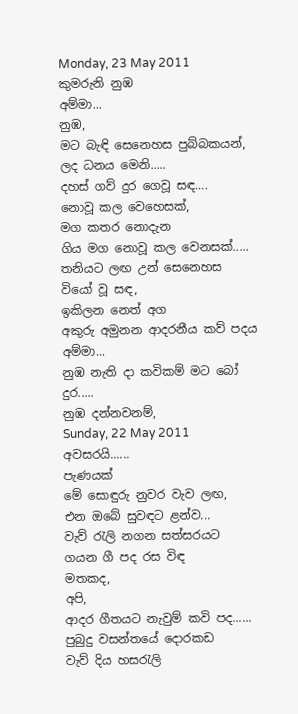Monday, 23 May 2011
කුමරුනි නුඹ
අම්මා...
නුඹ,
මට බැඳි සෙනෙහස පුබ්බකයන්,
ලද ධනය මෙනි.....
දහස් ගව් දුර ගෙවූ සඳ….
නොවූ කල වෙහෙසක්,
මග කතර නොදැන
ගිය මග නොවූ කල වෙනසක්.....
තනියට ලඟ උන් සෙනෙහස
වියෝ වූ සඳ,
ඉකිලන නෙත් අග
අකුරු අමුනන ආදරනීය කව් පදය
අම්මා...
නුඹ නැති දා කවිකම් මට බෝ දුර.....
නුඹ දන්නවනම්,
Sunday, 22 May 2011
අවසරයි......
පැණයක්
මේ සොඳුරු නුවර වැව ලඟ,
එන ඔබේ සුවඳට ළන්ව...
වැව් රැලි නගන සත්සරයට
ගයන ගී පද රස විඳ
මතකද,
අපි,
ආදර ගීතයට නැවුම් කවි පද......
පුබුදු වසන්තයේ දොරකඩ
වැව් දිය හසරැලි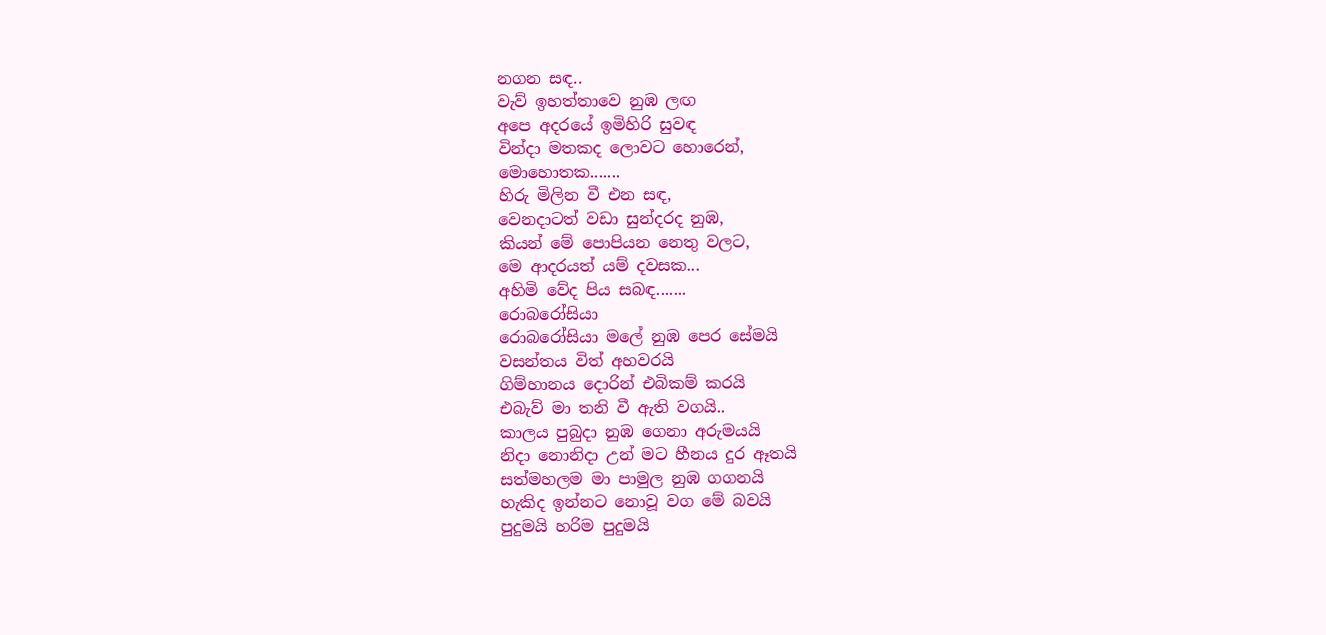නගන සඳ..
වැව් ඉහත්තාවෙ නුඹ ලඟ
අපෙ අදරයේ ඉමිහිරි සුවඳ
වින්දා මතකද ලොවට හොරෙන්,
මොහොතක.......
හිරු මිලින වී එන සඳ,
වෙනදාටත් වඩා සුන්දරද නුඹ,
කියන් මේ පොපියන නෙතු වලට,
මෙ ආදරයත් යම් දවසක...
අහිමි වේද පිය සබඳ.......
රොබරෝසියා
රොබරෝසියා මලේ නුඹ පෙර සේමයි
වසන්තය විත් අහවරයි
ගිම්හානය දොරින් එබිකම් කරයි
එබැව් මා තනි වී ඇති වගයි..
කාලය පුබුදා නුඹ ගෙනා අරුමයයි
නිදා නොනිදා උන් මට හීනය දුර ඈතයි
සත්මහලම මා පාමුල නුඹ ගගනයි
හැකිද ඉන්නට නොවූ වග මේ බවයි
පුදුමයි හරිම පුදුමයි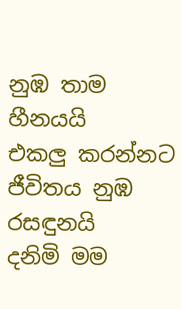නුඹ තාම හීනයයි
එකලු කරන්නට ජීවිතය නුඹ රසඳුනයි
දනිමි මම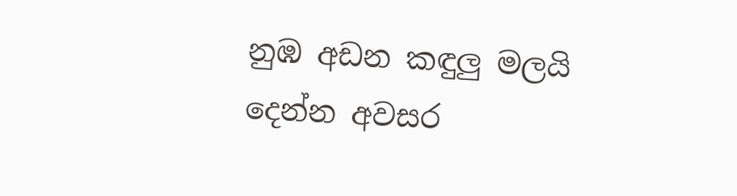නුඹ අඩන කඳුලු මලයි
දෙන්න අවසර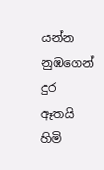යන්න නුඹගෙන් දුර ඈතයි
හිමි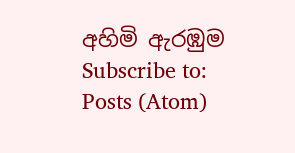අහිමි ඇරඹුම
Subscribe to:
Posts (Atom)